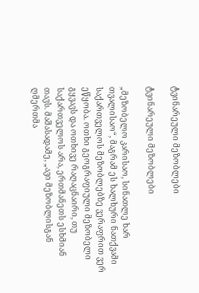ტვინარეული მეზობლები

ტვინარეული მეზობლები

„მეზობელო კარისაო, სინათლე ხარ თვალისაო“, მაგრამ ეს ხალხური ნათქვამი საქართველოს მეზობლებზე ვერაფრით ვერ ეწყობა. ოთხი გეოგრაფიული მეზობელი გყვავს და ოთხივე რაღაცნაირი, თუ საქართველოს არა, ერთმანეთს ესხმიან თავს. მაშასადამე, „ავი მეზობლისგან ღმერთმა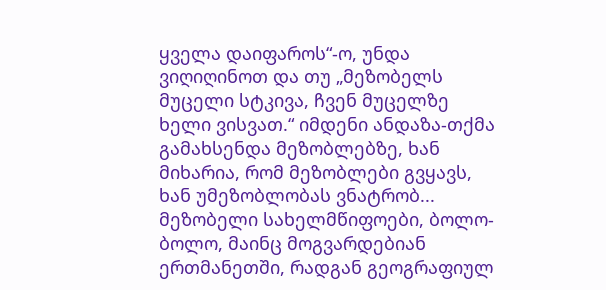ყველა დაიფაროს“-ო, უნდა ვიღიღინოთ და თუ „მეზობელს მუცელი სტკივა, ჩვენ მუცელზე ხელი ვისვათ.“ იმდენი ანდაზა-თქმა გამახსენდა მეზობლებზე, ხან მიხარია, რომ მეზობლები გვყავს, ხან უმეზობლობას ვნატრობ...
მეზობელი სახელმწიფოები, ბოლო-ბოლო, მაინც მოგვარდებიან ერთმანეთში, რადგან გეოგრაფიულ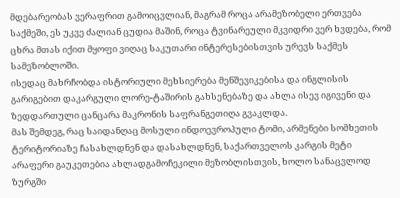მდებარეობას ვერაფრით გამოიცვლიან, მაგრამ როცა არამეზობელი ერთვება საქმეში, ეს უკვე ძალიან ცუდია მაშინ, როცა ტვინარეული მკვიდრი ვერ ხვდება, რომ ცხრა მთას იქით მყოფი ვიღაც საკუთარი ინტერესებისთვის ურევს საქმეს სამეზობლოში.
ისედაც მახრჩობდა ისტორიული მეხსიერება მენშევიკებისა და ინგლისის გარიგებით დაკარგული ლორე-ტაშირის გახსენებაზე და ახლა ისევ იგივენი და ზედდართული ცანცარა მაკრონის საფრანგეთიღა გვაკლდა.
მას შემდეგ, რაც საიდანღაც მოსული ინდოევროპული ტომი, არმენები სომხეთის ტერიტორიაზე ჩასახლდნენ და დასახლდნენ, საქართველოს კარგის მეტი არაფერი გაუკეთებია ახლადგამოჩეკილი მეზობლისთვის, ხოლო სანაცვლოდ ზურგში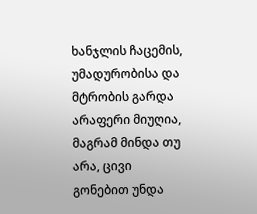ხანჯლის ჩაცემის, უმადურობისა და მტრობის გარდა არაფერი მიუღია, მაგრამ მინდა თუ არა, ცივი გონებით უნდა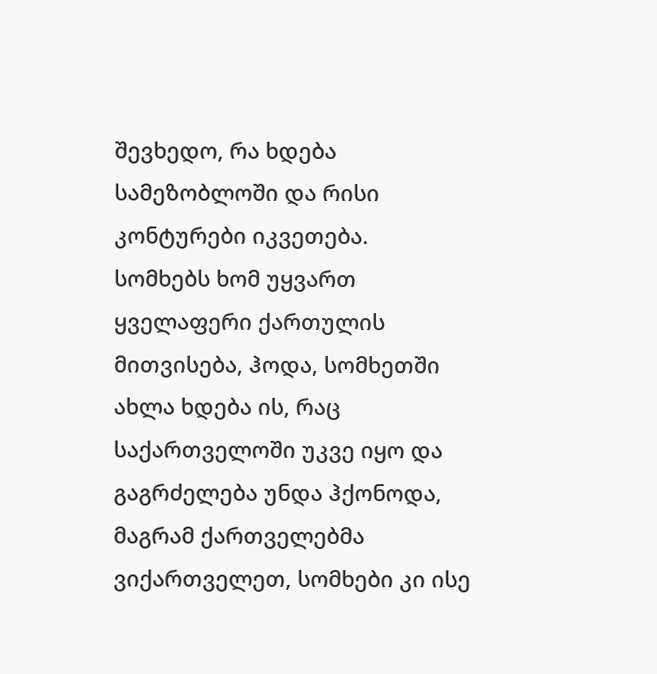შევხედო, რა ხდება სამეზობლოში და რისი კონტურები იკვეთება.
სომხებს ხომ უყვართ ყველაფერი ქართულის მითვისება, ჰოდა, სომხეთში ახლა ხდება ის, რაც საქართველოში უკვე იყო და გაგრძელება უნდა ჰქონოდა, მაგრამ ქართველებმა ვიქართველეთ, სომხები კი ისე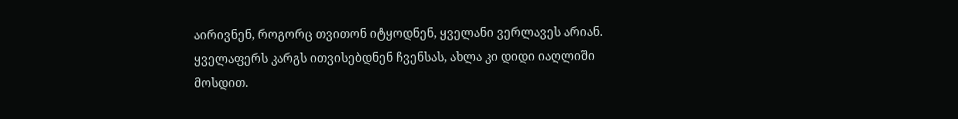აირივნენ, როგორც თვითონ იტყოდნენ, ყველანი ვერლავეს არიან. ყველაფერს კარგს ითვისებდნენ ჩვენსას, ახლა კი დიდი იაღლიში მოსდით.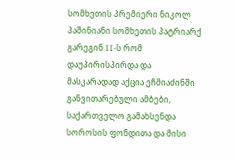სომხეთის პრემიერი ნიკოლ პაშინიანი სომხეთის პატრიარქ გარეგინ II-ს რომ დაუპირისპირდა და მასკარადად აქცია ეჩმიაძინში განვითარებული ამბები, საქართველო გამახსენდა სოროსის ფონდითა და მისი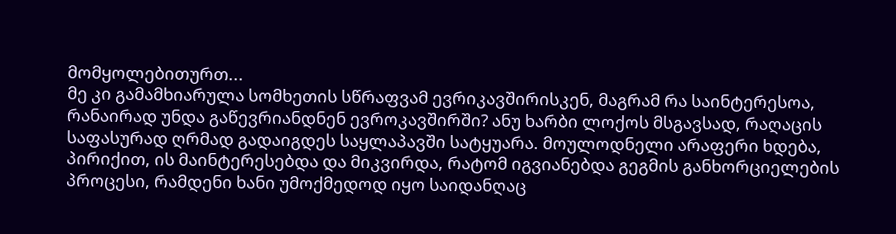მომყოლებითურთ...
მე კი გამამხიარულა სომხეთის სწრაფვამ ევრიკავშირისკენ, მაგრამ რა საინტერესოა, რანაირად უნდა გაწევრიანდნენ ევროკავშირში? ანუ ხარბი ლოქოს მსგავსად, რაღაცის საფასურად ღრმად გადაიგდეს საყლაპავში სატყუარა. მოულოდნელი არაფერი ხდება, პირიქით, ის მაინტერესებდა და მიკვირდა, რატომ იგვიანებდა გეგმის განხორციელების პროცესი, რამდენი ხანი უმოქმედოდ იყო საიდანღაც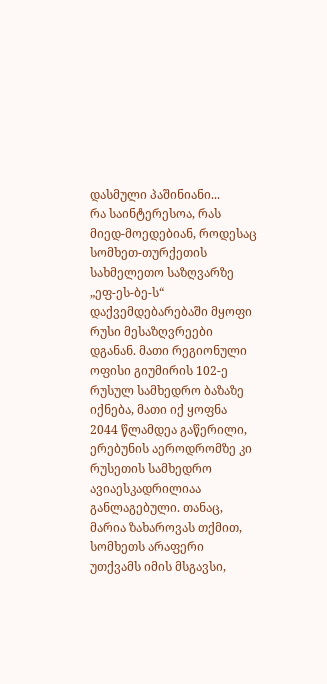დასმული პაშინიანი...
რა საინტერესოა, რას მიედ-მოედებიან, როდესაც სომხეთ-თურქეთის სახმელეთო საზღვარზე „ეფ-ეს-ბე-ს“ დაქვემდებარებაში მყოფი რუსი მესაზღვრეები დგანან. მათი რეგიონული ოფისი გიუმირის 102-ე რუსულ სამხედრო ბაზაზე იქნება, მათი იქ ყოფნა 2044 წლამდეა გაწერილი, ერებუნის აეროდრომზე კი რუსეთის სამხედრო ავიაესკადრილიაა განლაგებული. თანაც, მარია ზახაროვას თქმით, სომხეთს არაფერი უთქვამს იმის მსგავსი,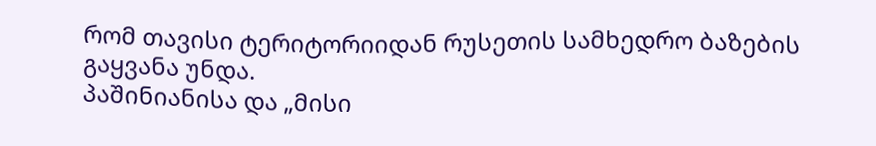რომ თავისი ტერიტორიიდან რუსეთის სამხედრო ბაზების გაყვანა უნდა.
პაშინიანისა და „მისი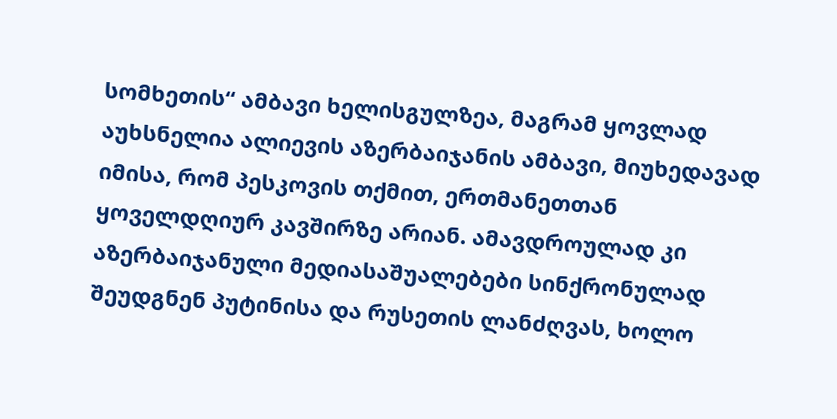სომხეთის“ ამბავი ხელისგულზეა, მაგრამ ყოვლად აუხსნელია ალიევის აზერბაიჯანის ამბავი, მიუხედავად იმისა, რომ პესკოვის თქმით, ერთმანეთთან ყოველდღიურ კავშირზე არიან. ამავდროულად კი აზერბაიჯანული მედიასაშუალებები სინქრონულად შეუდგნენ პუტინისა და რუსეთის ლანძღვას, ხოლო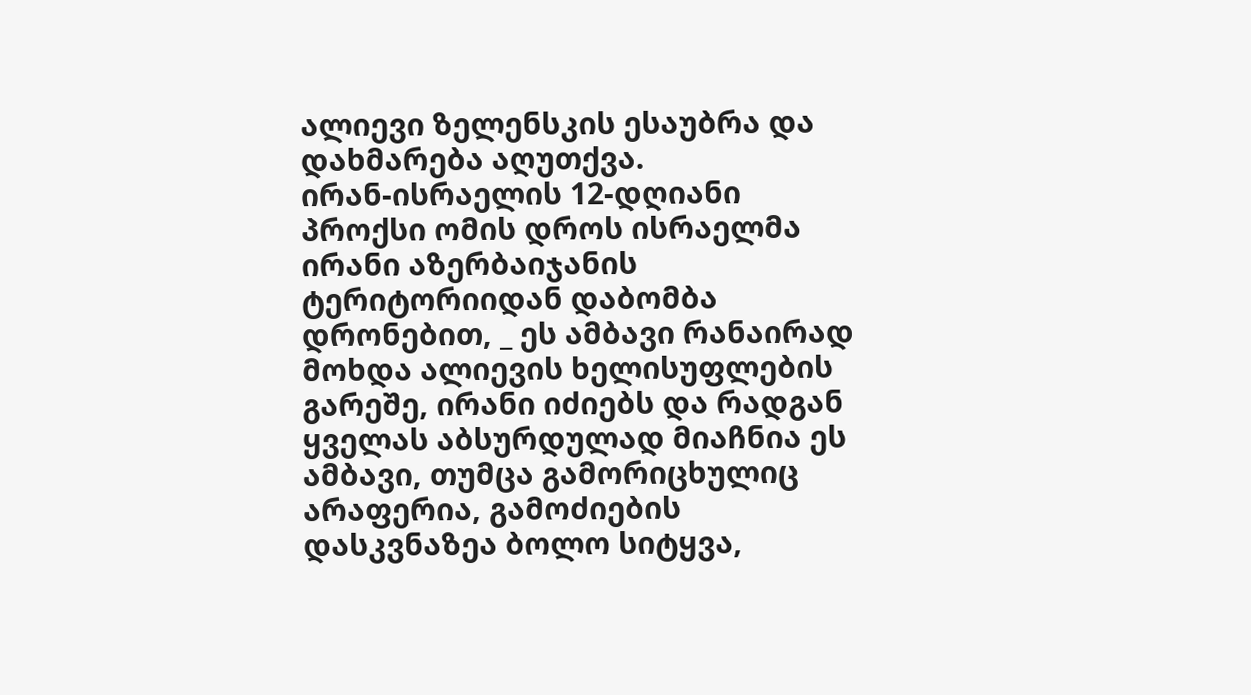ალიევი ზელენსკის ესაუბრა და დახმარება აღუთქვა.
ირან-ისრაელის 12-დღიანი პროქსი ომის დროს ისრაელმა ირანი აზერბაიჯანის ტერიტორიიდან დაბომბა დრონებით, _ ეს ამბავი რანაირად მოხდა ალიევის ხელისუფლების გარეშე, ირანი იძიებს და რადგან ყველას აბსურდულად მიაჩნია ეს ამბავი, თუმცა გამორიცხულიც არაფერია, გამოძიების დასკვნაზეა ბოლო სიტყვა,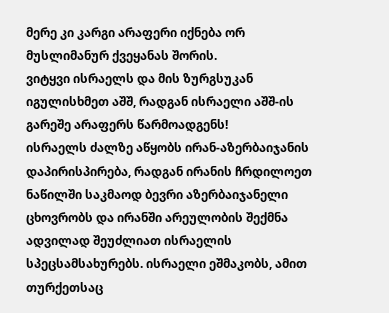მერე კი კარგი არაფერი იქნება ორ მუსლიმანურ ქვეყანას შორის.
ვიტყვი ისრაელს და მის ზურგსუკან იგულისხმეთ აშშ, რადგან ისრაელი აშშ-ის გარეშე არაფერს წარმოადგენს!
ისრაელს ძალზე აწყობს ირან-აზერბაიჯანის დაპირისპირება, რადგან ირანის ჩრდილოეთ ნაწილში საკმაოდ ბევრი აზერბაიჯანელი ცხოვრობს და ირანში არეულობის შექმნა ადვილად შეუძლიათ ისრაელის სპეცსამსახურებს. ისრაელი ეშმაკობს, ამით თურქეთსაც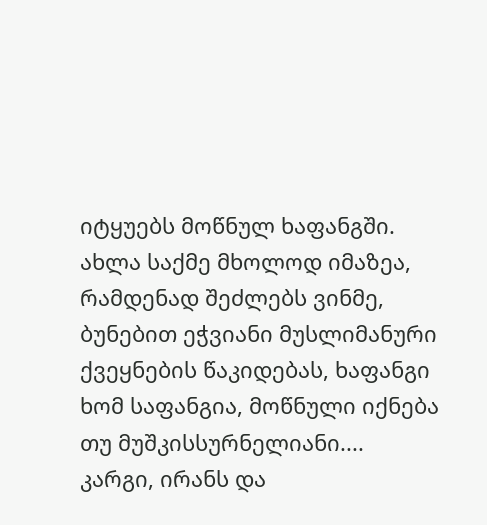იტყუებს მოწნულ ხაფანგში. ახლა საქმე მხოლოდ იმაზეა, რამდენად შეძლებს ვინმე, ბუნებით ეჭვიანი მუსლიმანური ქვეყნების წაკიდებას, ხაფანგი ხომ საფანგია, მოწნული იქნება თუ მუშკისსურნელიანი....
კარგი, ირანს და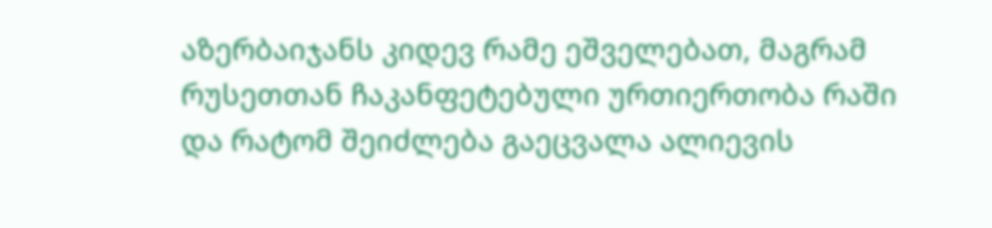აზერბაიჯანს კიდევ რამე ეშველებათ, მაგრამ რუსეთთან ჩაკანფეტებული ურთიერთობა რაში და რატომ შეიძლება გაეცვალა ალიევის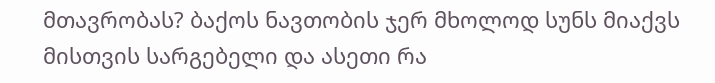მთავრობას? ბაქოს ნავთობის ჯერ მხოლოდ სუნს მიაქვს მისთვის სარგებელი და ასეთი რა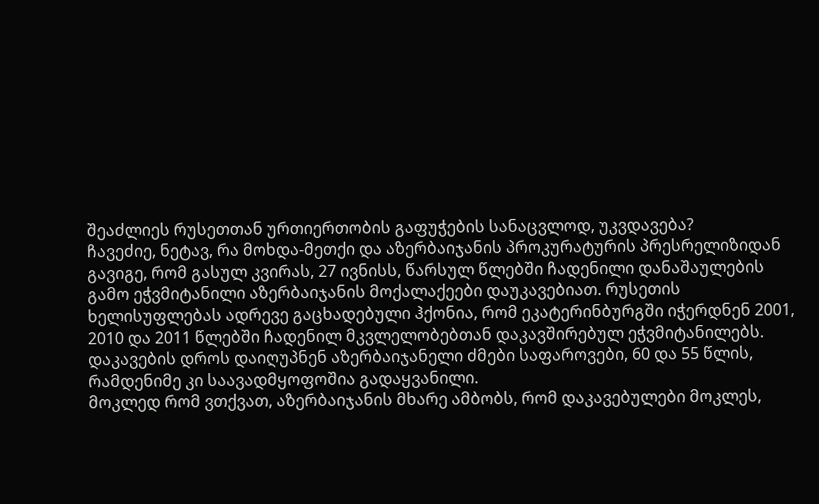შეაძლიეს რუსეთთან ურთიერთობის გაფუჭების სანაცვლოდ, უკვდავება?
ჩავეძიე, ნეტავ, რა მოხდა-მეთქი და აზერბაიჯანის პროკურატურის პრესრელიზიდან გავიგე, რომ გასულ კვირას, 27 ივნისს, წარსულ წლებში ჩადენილი დანაშაულების გამო ეჭვმიტანილი აზერბაიჯანის მოქალაქეები დაუკავებიათ. რუსეთის ხელისუფლებას ადრევე გაცხადებული ჰქონია, რომ ეკატერინბურგში იჭერდნენ 2001, 2010 და 2011 წლებში ჩადენილ მკვლელობებთან დაკავშირებულ ეჭვმიტანილებს. დაკავების დროს დაიღუპნენ აზერბაიჯანელი ძმები საფაროვები, 60 და 55 წლის, რამდენიმე კი საავადმყოფოშია გადაყვანილი.
მოკლედ რომ ვთქვათ, აზერბაიჯანის მხარე ამბობს, რომ დაკავებულები მოკლეს,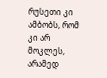რუსეთი კი ამბობს, რომ კი არ მოკლეს, არამედ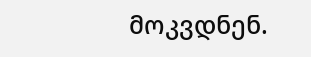მოკვდნენ.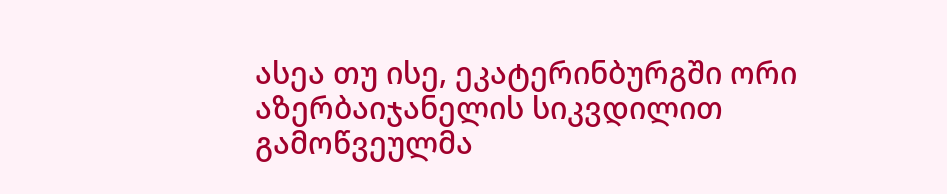ასეა თუ ისე, ეკატერინბურგში ორი აზერბაიჯანელის სიკვდილით გამოწვეულმა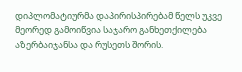დიპლომატიურმა დაპირისპირებამ წელს უკვე მეორედ გამოიწვია საჯარო განხეთქილება აზერბაიჯანსა და რუსეთს შორის.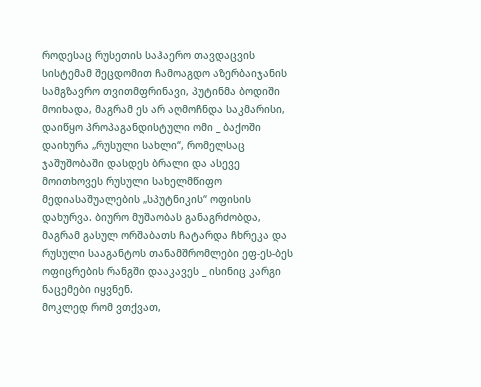როდესაც რუსეთის საჰაერო თავდაცვის სისტემამ შეცდომით ჩამოაგდო აზერბაიჯანის სამგზავრო თვითმფრინავი, პუტინმა ბოდიში მოიხადა, მაგრამ ეს არ აღმოჩნდა საკმარისი, დაიწყო პროპაგანდისტული ომი _ ბაქოში დაიხურა „რუსული სახლი“, რომელსაც ჯაშუშობაში დასდეს ბრალი და ასევე მოითხოვეს რუსული სახელმწიფო მედიასაშუალების „სპუტნიკის“ ოფისის დახურვა. ბიურო მუშაობას განაგრძობდა, მაგრამ გასულ ორშაბათს ჩატარდა ჩხრეკა და რუსული სააგანტოს თანამშრომლები ეფ-ეს-ბეს ოფიცრების რანგში დააკავეს _ ისინიც კარგი ნაცემები იყვნენ.
მოკლედ რომ ვთქვათ,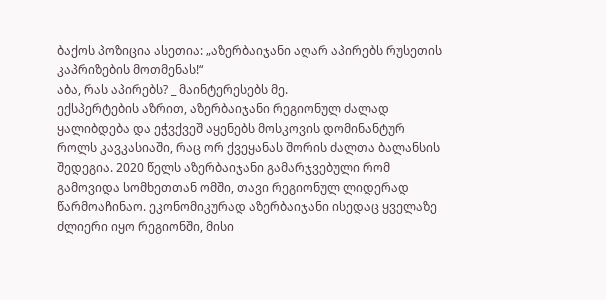ბაქოს პოზიცია ასეთია: „აზერბაიჯანი აღარ აპირებს რუსეთის კაპრიზების მოთმენას!“
აბა, რას აპირებს? _ მაინტერესებს მე.
ექსპერტების აზრით, აზერბაიჯანი რეგიონულ ძალად ყალიბდება და ეჭვქვეშ აყენებს მოსკოვის დომინანტურ როლს კავკასიაში, რაც ორ ქვეყანას შორის ძალთა ბალანსის შედეგია. 2020 წელს აზერბაიჯანი გამარჯვებული რომ გამოვიდა სომხეთთან ომში, თავი რეგიონულ ლიდერად წარმოაჩინაო. ეკონომიკურად აზერბაიჯანი ისედაც ყველაზე ძლიერი იყო რეგიონში, მისი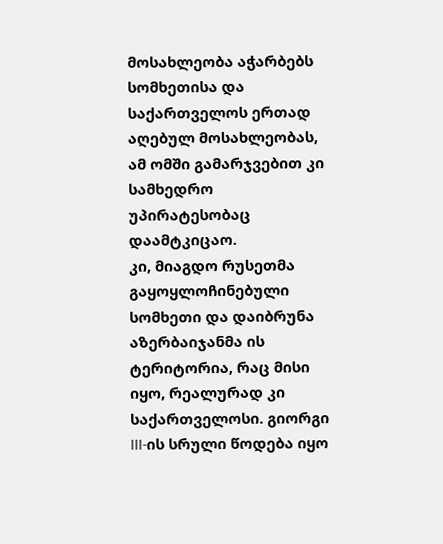მოსახლეობა აჭარბებს სომხეთისა და საქართველოს ერთად აღებულ მოსახლეობას, ამ ომში გამარჯვებით კი სამხედრო უპირატესობაც დაამტკიცაო.
კი, მიაგდო რუსეთმა გაყოყლოჩინებული სომხეთი და დაიბრუნა აზერბაიჯანმა ის ტერიტორია, რაც მისი იყო, რეალურად კი საქართველოსი. გიორგი III-ის სრული წოდება იყო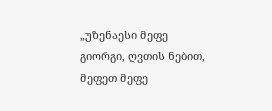„უზენაესი მეფე გიორგი, ღვთის ნებით, მეფეთ მეფე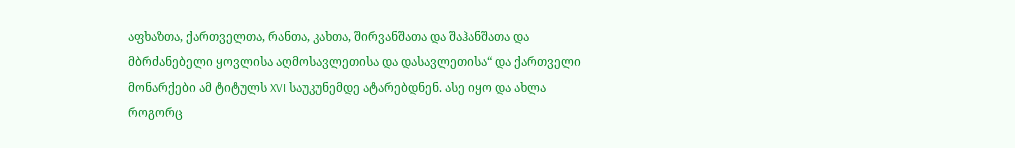აფხაზთა, ქართველთა, რანთა, კახთა, შირვანშათა და შაჰანშათა და მბრძანებელი ყოვლისა აღმოსავლეთისა და დასავლეთისა“ და ქართველი მონარქები ამ ტიტულს XVI საუკუნემდე ატარებდნენ. ასე იყო და ახლა როგორც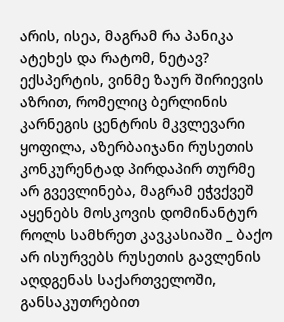არის, ისეა, მაგრამ რა პანიკა ატეხეს და რატომ, ნეტავ?
ექსპერტის, ვინმე ზაურ შირიევის აზრით, რომელიც ბერლინის კარნეგის ცენტრის მკვლევარი ყოფილა, აზერბაიჯანი რუსეთის კონკურენტად პირდაპირ თურმე არ გვევლინება, მაგრამ ეჭვქვეშ აყენებს მოსკოვის დომინანტურ როლს სამხრეთ კავკასიაში _ ბაქო არ ისურვებს რუსეთის გავლენის აღდგენას საქართველოში, განსაკუთრებით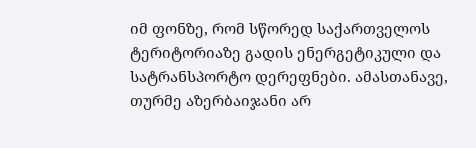იმ ფონზე, რომ სწორედ საქართველოს ტერიტორიაზე გადის ენერგეტიკული და სატრანსპორტო დერეფნები. ამასთანავე, თურმე აზერბაიჯანი არ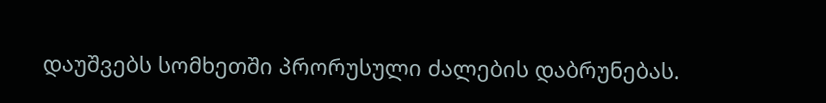დაუშვებს სომხეთში პრორუსული ძალების დაბრუნებას.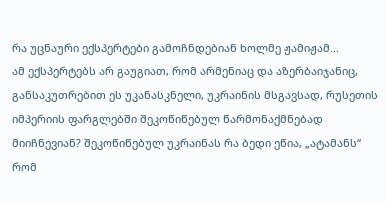რა უცნაური ექსპერტები გამოჩნდებიან ხოლმე ჟამიჟამ...
ამ ექსპერტებს არ გაუგიათ, რომ არმენიაც და აზერბაიჯანიც, განსაკუთრებით ეს უკანასკნელი, უკრაინის მსგავსად, რუსეთის იმპერიის ფარგლებში შეკოწიწებულ წარმონაქმნებად მიიჩნევიან? შეკოწიწებულ უკრაინას რა ბედი ეწია, „ატამანს“ რომ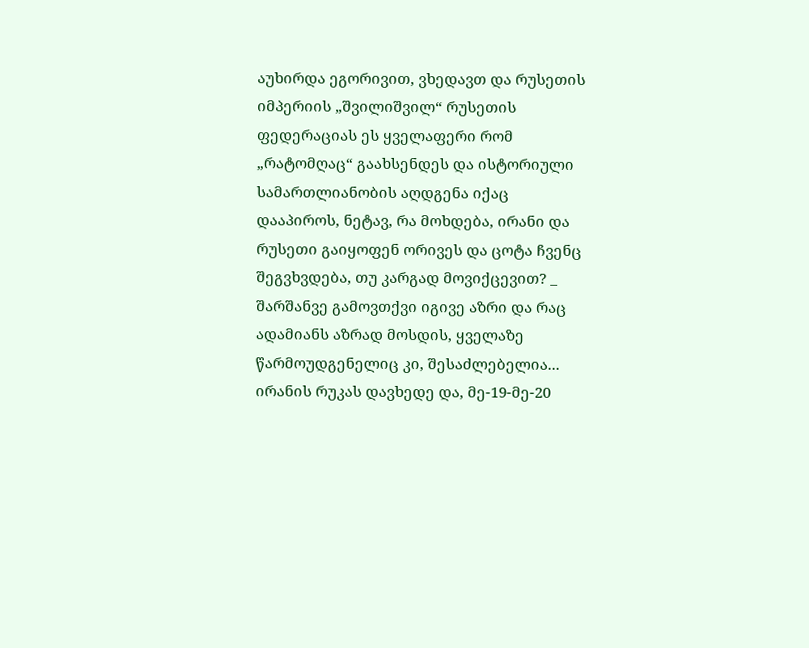აუხირდა ეგორივით, ვხედავთ და რუსეთის იმპერიის „შვილიშვილ“ რუსეთის ფედერაციას ეს ყველაფერი რომ „რატომღაც“ გაახსენდეს და ისტორიული სამართლიანობის აღდგენა იქაც დააპიროს, ნეტავ, რა მოხდება, ირანი და რუსეთი გაიყოფენ ორივეს და ცოტა ჩვენც შეგვხვდება, თუ კარგად მოვიქცევით? _ შარშანვე გამოვთქვი იგივე აზრი და რაც ადამიანს აზრად მოსდის, ყველაზე წარმოუდგენელიც კი, შესაძლებელია... ირანის რუკას დავხედე და, მე-19-მე-20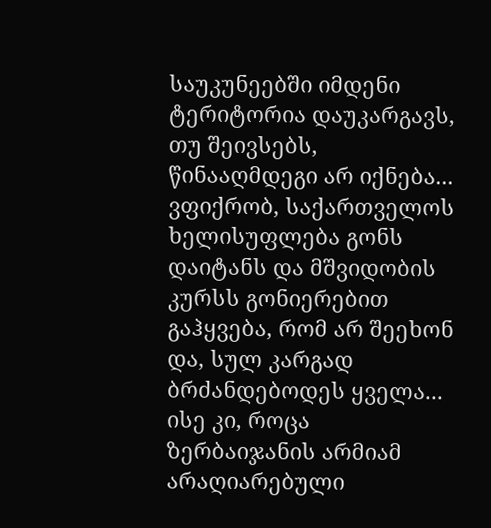საუკუნეებში იმდენი ტერიტორია დაუკარგავს, თუ შეივსებს, წინააღმდეგი არ იქნება... ვფიქრობ, საქართველოს ხელისუფლება გონს დაიტანს და მშვიდობის კურსს გონიერებით გაჰყვება, რომ არ შეეხონ და, სულ კარგად ბრძანდებოდეს ყველა...
ისე კი, როცა ზერბაიჯანის არმიამ არაღიარებული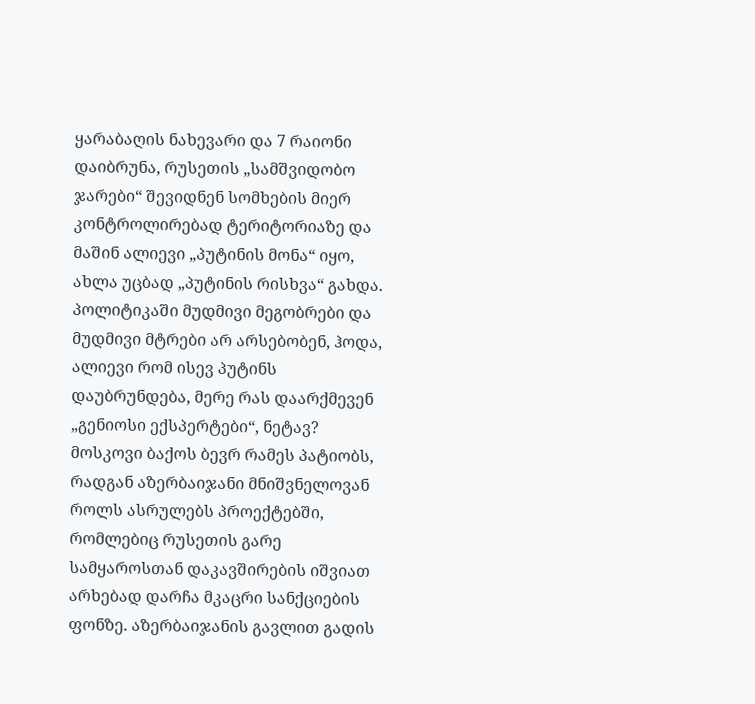ყარაბაღის ნახევარი და 7 რაიონი დაიბრუნა, რუსეთის „სამშვიდობო ჯარები“ შევიდნენ სომხების მიერ კონტროლირებად ტერიტორიაზე და მაშინ ალიევი „პუტინის მონა“ იყო, ახლა უცბად „პუტინის რისხვა“ გახდა. პოლიტიკაში მუდმივი მეგობრები და მუდმივი მტრები არ არსებობენ, ჰოდა, ალიევი რომ ისევ პუტინს დაუბრუნდება, მერე რას დაარქმევენ „გენიოსი ექსპერტები“, ნეტავ?
მოსკოვი ბაქოს ბევრ რამეს პატიობს, რადგან აზერბაიჯანი მნიშვნელოვან როლს ასრულებს პროექტებში, რომლებიც რუსეთის გარე სამყაროსთან დაკავშირების იშვიათ არხებად დარჩა მკაცრი სანქციების ფონზე. აზერბაიჯანის გავლით გადის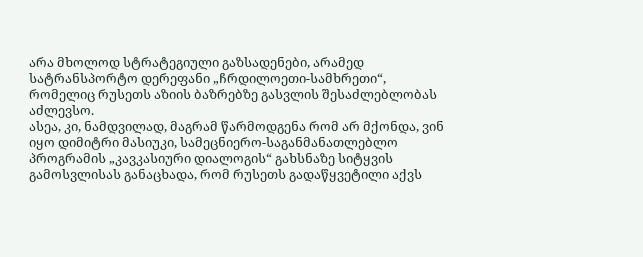არა მხოლოდ სტრატეგიული გაზსადენები, არამედ სატრანსპორტო დერეფანი „ჩრდილოეთი-სამხრეთი“, რომელიც რუსეთს აზიის ბაზრებზე გასვლის შესაძლებლობას აძლევსო.
ასეა, კი, ნამდვილად, მაგრამ წარმოდგენა რომ არ მქონდა, ვინ იყო დიმიტრი მასიუკი, სამეცნიერო-საგანმანათლებლო პროგრამის „კავკასიური დიალოგის“ გახსნაზე სიტყვის გამოსვლისას განაცხადა, რომ რუსეთს გადაწყვეტილი აქვს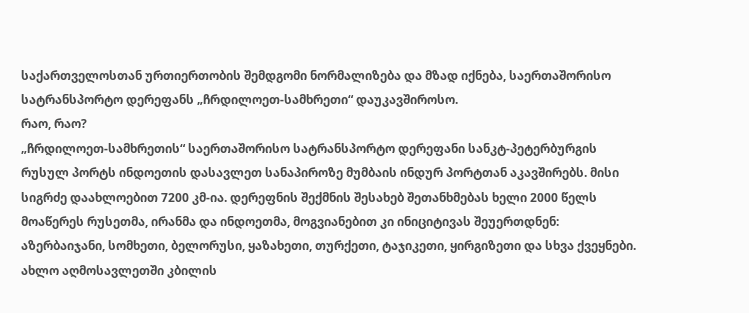საქართველოსთან ურთიერთობის შემდგომი ნორმალიზება და მზად იქნება, საერთაშორისო სატრანსპორტო დერეფანს „ჩრდილოეთ-სამხრეთი“ დაუკავშიროსო.
რაო, რაო?
„ჩრდილოეთ-სამხრეთის“ საერთაშორისო სატრანსპორტო დერეფანი სანკტ-პეტერბურგის რუსულ პორტს ინდოეთის დასავლეთ სანაპიროზე მუმბაის ინდურ პორტთან აკავშირებს. მისი სიგრძე დაახლოებით 7200 კმ-ია. დერეფნის შექმნის შესახებ შეთანხმებას ხელი 2000 წელს მოაწერეს რუსეთმა, ირანმა და ინდოეთმა, მოგვიანებით კი ინიციტივას შეუერთდნენ: აზერბაიჯანი, სომხეთი, ბელორუსი, ყაზახეთი, თურქეთი, ტაჯიკეთი, ყირგიზეთი და სხვა ქვეყნები.
ახლო აღმოსავლეთში კბილის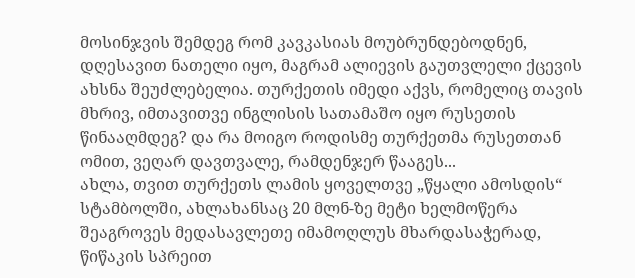მოსინჯვის შემდეგ რომ კავკასიას მოუბრუნდებოდნენ, დღესავით ნათელი იყო, მაგრამ ალიევის გაუთვლელი ქცევის ახსნა შეუძლებელია. თურქეთის იმედი აქვს, რომელიც თავის მხრივ, იმთავითვე ინგლისის სათამაშო იყო რუსეთის წინააღმდეგ? და რა მოიგო როდისმე თურქეთმა რუსეთთან ომით, ვეღარ დავთვალე, რამდენჯერ წააგეს...
ახლა, თვით თურქეთს ლამის ყოველთვე „წყალი ამოსდის“ სტამბოლში, ახლახანსაც 20 მლნ-ზე მეტი ხელმოწერა შეაგროვეს მედასავლეთე იმამოღლუს მხარდასაჭერად, წიწაკის სპრეით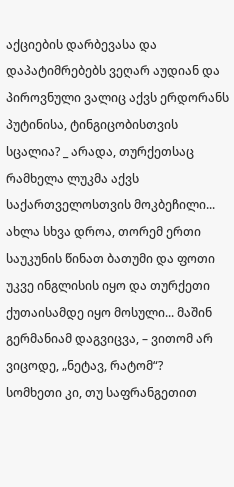აქციების დარბევასა და დაპატიმრებებს ვეღარ აუდიან და პიროვნული ვალიც აქვს ერდორანს პუტინისა, ტინგიცობისთვის სცალია? _ არადა, თურქეთსაც რამხელა ლუკმა აქვს საქართველოსთვის მოკბეჩილი...
ახლა სხვა დროა, თორემ ერთი საუკუნის წინათ ბათუმი და ფოთი უკვე ინგლისის იყო და თურქეთი ქუთაისამდე იყო მოსული... მაშინ გერმანიამ დაგვიცვა, – ვითომ არ ვიცოდე, „ნეტავ, რატომ“?
სომხეთი კი, თუ საფრანგეთით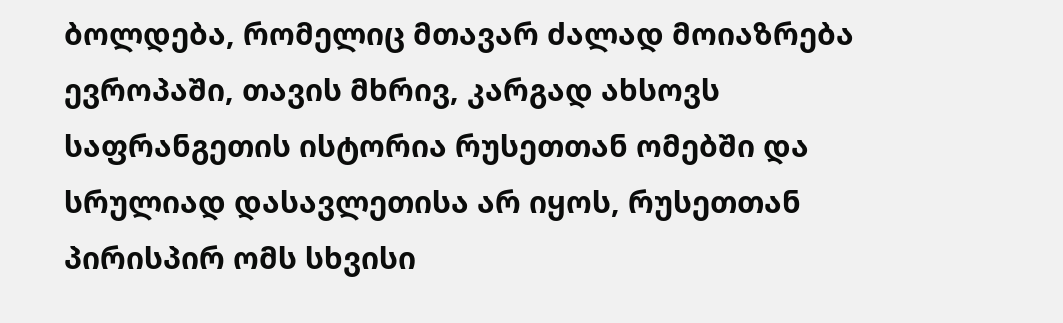ბოლდება, რომელიც მთავარ ძალად მოიაზრება ევროპაში, თავის მხრივ, კარგად ახსოვს საფრანგეთის ისტორია რუსეთთან ომებში და სრულიად დასავლეთისა არ იყოს, რუსეთთან პირისპირ ომს სხვისი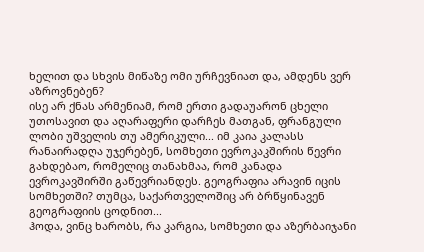ხელით და სხვის მიწაზე ომი ურჩევნიათ და, ამდენს ვერ აზროვნებენ?
ისე არ ქნას არმენიამ, რომ ერთი გადაუარონ ცხელი უთოსავით და აღარაფერი დარჩეს მათგან, ფრანგული ლობი უშველის თუ ამერიკული... იმ კაია კალასს რანაირადღა უჯერებენ, სომხეთი ევროკაკშირის წევრი გახდებაო, რომელიც თანახმაა, რომ კანადა ევროკავშირში გაწევრიანდეს. გეოგრაფია არავინ იცის სომხეთში? თუმცა, საქართველოშიც არ ბრწყინავენ გეოგრაფიის ცოდნით...
ჰოდა, ვინც ხარობს, რა კარგია, სომხეთი და აზერბაიჯანი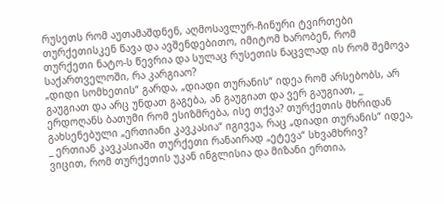რუსეთს რომ აუთამაშდნენ, აღმოსავლურ-ჩინური ტვირთები თურქეთისკენ წავა და ავშენდებითო, იმიტომ ხარობენ, რომ თურქეთი ნატო-ს წევრია და სულაც რუსეთის ნაცვლად ის რომ შემოვა საქართველოში, რა კარგიაო?
„დიდი სომხეთის“ გარდა, „დიადი თურანის“ იდეა რომ არსებობს, არ გაუგიათ და არც უნდათ გაგება, ან გაუგიათ და ვერ გაუგიათ, _ ერდოღანს ბათუმი რომ ესიზმრება, ისე თქვა? თურქეთის მხრიდან გახსენებული „ერთიანი კავკასია“ იგივეა, რაც „დიადი თურანის“ იდეა, _ ერთიან კავკასიაში თურქეთი რანაირად „ეტევა“ სხვამხრივ?
ვიცით, რომ თურქეთის უკან ინგლისია და მიზანი ერთია,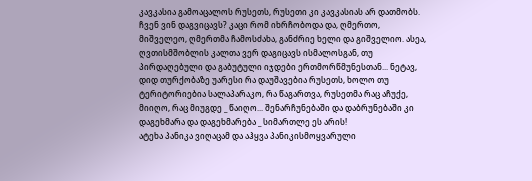კავკასია გამოაცალოს რუსეთს, რუსეთი კი კავკასიას არ დათმობს. ჩვენ ვინ დაგვიცავს? კაცი რომ იხრჩობოდა და, ღმერთო, მიშველეო, ღმერთმა ჩამოსძახა, განძრიე ხელი და გიშველიო. ასეა, ღვთისმშობლის კალთა ვერ დაგიცავს ისმალოსგან, თუ პირდაღებული და გაბუტული იჯდები ერთმორწმუნესთან... ნეტავ, დიდ თურქობაზე უარესი რა დაუშავებია რუსეთს, ხოლო თუ ტერიტორიებია სალაპარაკო, რა წაგართვა, რუსეთმა რაც აჩუქე, მიიღო, რაც მიუგდე _ წაიღო... შენარჩუნებაში და დაბრუნებაში კი დაგეხმარა და დაგეხმარება _ სიმართლე ეს არის!
ატეხა პანიკა ვიღაცამ და აჰყვა პანიკისმოყვარული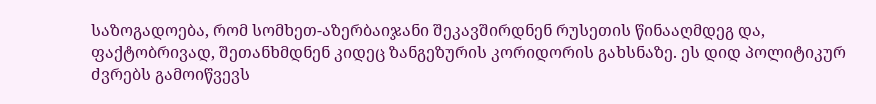საზოგადოება, რომ სომხეთ-აზერბაიჯანი შეკავშირდნენ რუსეთის წინააღმდეგ და, ფაქტობრივად, შეთანხმდნენ კიდეც ზანგეზურის კორიდორის გახსნაზე. ეს დიდ პოლიტიკურ ძვრებს გამოიწვევს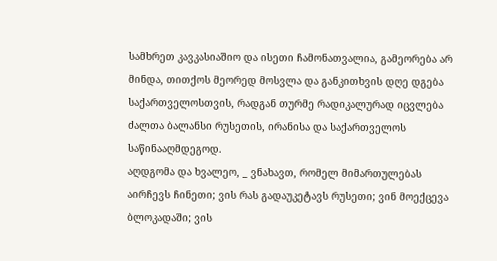სამხრეთ კავკასიაშიო და ისეთი ჩამონათვალია, გამეორება არ მინდა, თითქოს მეორედ მოსვლა და განკითხვის დღე დგება საქართველოსთვის, რადგან თურმე რადიკალურად იცვლება ძალთა ბალანსი რუსეთის, ირანისა და საქართველოს საწინააღმდეგოდ.
აღდგომა და ხვალეო, _ ვნახავთ, რომელ მიმართულებას აირჩევს ჩინეთი; ვის რას გადაუკეტავს რუსეთი; ვინ მოექცევა ბლოკადაში; ვის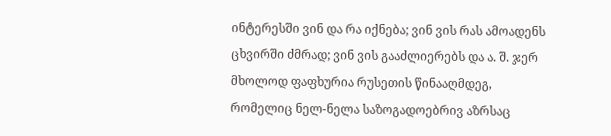ინტერესში ვინ და რა იქნება; ვინ ვის რას ამოადენს ცხვირში ძმრად; ვინ ვის გააძლიერებს და ა. შ. ჯერ მხოლოდ ფაფხურია რუსეთის წინააღმდეგ, რომელიც ნელ-ნელა საზოგადოებრივ აზრსაც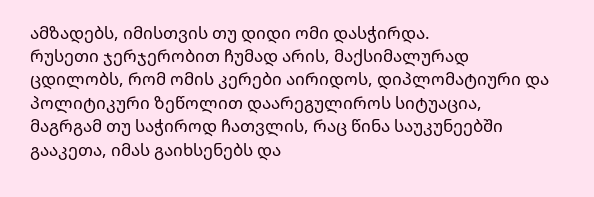ამზადებს, იმისთვის თუ დიდი ომი დასჭირდა.
რუსეთი ჯერჯერობით ჩუმად არის, მაქსიმალურად ცდილობს, რომ ომის კერები აირიდოს, დიპლომატიური და პოლიტიკური ზეწოლით დაარეგულიროს სიტუაცია, მაგრგამ თუ საჭიროდ ჩათვლის, რაც წინა საუკუნეებში გააკეთა, იმას გაიხსენებს და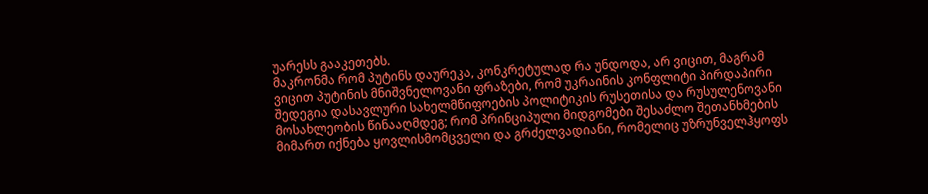უარესს გააკეთებს.
მაკრონმა რომ პუტინს დაურეკა, კონკრეტულად რა უნდოდა, არ ვიცით, მაგრამ ვიცით პუტინის მნიშვნელოვანი ფრაზები, რომ უკრაინის კონფლიტი პირდაპირი შედეგია დასავლური სახელმწიფოების პოლიტიკის რუსეთისა და რუსულენოვანი მოსახლეობის წინააღმდეგ; რომ პრინციპული მიდგომები შესაძლო შეთანხმების მიმართ იქნება ყოვლისმომცველი და გრძელვადიანი, რომელიც უზრუნველჰყოფს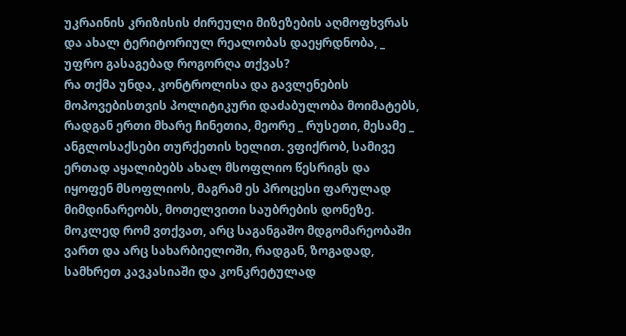უკრაინის კრიზისის ძირეული მიზეზების აღმოფხვრას და ახალ ტერიტორიულ რეალობას დაეყრდნობა, _ უფრო გასაგებად როგორღა თქვას?
რა თქმა უნდა, კონტროლისა და გავლენების მოპოვებისთვის პოლიტიკური დაძაბულობა მოიმატებს, რადგან ერთი მხარე ჩინეთია, მეორე _ რუსეთი, მესამე _ ანგლოსაქსები თურქეთის ხელით. ვფიქრობ, სამივე ერთად აყალიბებს ახალ მსოფლიო წესრიგს და იყოფენ მსოფლიოს, მაგრამ ეს პროცესი ფარულად მიმდინარეობს, მოთელვითი საუბრების დონეზე.
მოკლედ რომ ვთქვათ, არც საგანგაშო მდგომარეობაში ვართ და არც სახარბიელოში, რადგან, ზოგადად, სამხრეთ კავკასიაში და კონკრეტულად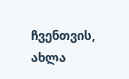ჩვენთვის, ახლა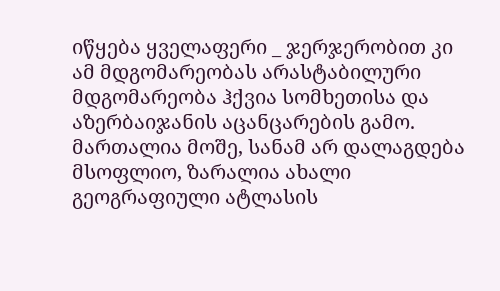იწყება ყველაფერი _ ჯერჯერობით კი ამ მდგომარეობას არასტაბილური მდგომარეობა ჰქვია სომხეთისა და აზერბაიჯანის აცანცარების გამო.
მართალია მოშე, სანამ არ დალაგდება მსოფლიო, ზარალია ახალი გეოგრაფიული ატლასის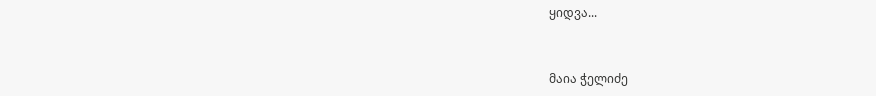ყიდვა...


მაია ჭელიძე